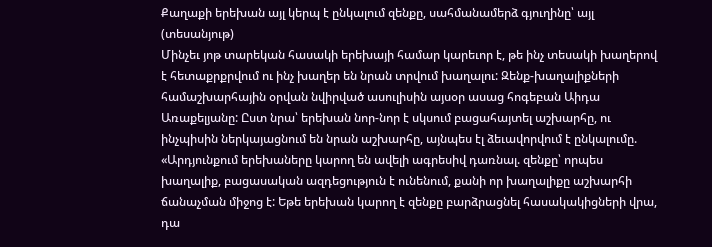Քաղաքի երեխան այլ կերպ է ընկալում զենքը, սահմանամերձ գյուղինը՝ այլ (տեսանյութ)
Մինչեւ յոթ տարեկան հասակի երեխայի համար կարեւոր է, թե ինչ տեսակի խաղերով է հետաքրքրվում ու ինչ խաղեր են նրան տրվում խաղալու: Զենք-խաղալիքների համաշխարհային օրվան նվիրված ասուլիսին այսօր ասաց հոգեբան Աիդա Առաքելյանը: Ըստ նրա՝ երեխան նոր-նոր է սկսում բացահայտել աշխարհը, ու ինչպիսին ներկայացնում են նրան աշխարհը, այնպես էլ ձեւավորվում է ընկալումը. «Արդյունքում երեխաները կարող են ավելի ագրեսիվ դառնալ. զենքը՝ որպես խաղալիք, բացասական ազդեցություն է ունենում, քանի որ խաղալիքը աշխարհի ճանաչման միջոց է: Եթե երեխան կարող է զենքը բարձրացնել հասակակիցների վրա, դա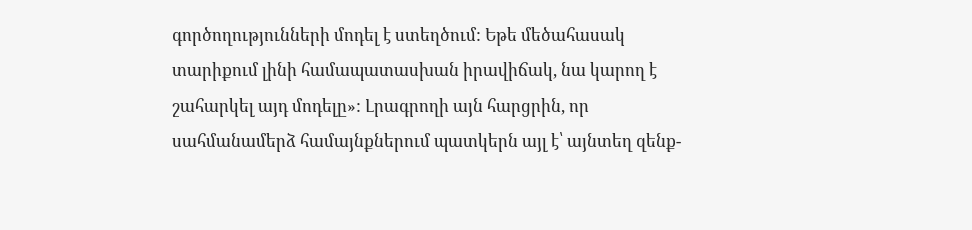գործողությունների մոդել է ստեղծում: Եթե մեծահասակ տարիքում լինի համապատասխան իրավիճակ, նա կարող է շահարկել այդ մոդելը»: Լրագրողի այն հարցրին, որ սահմանամերձ համայնքներում պատկերն այլ է՝ այնտեղ զենք-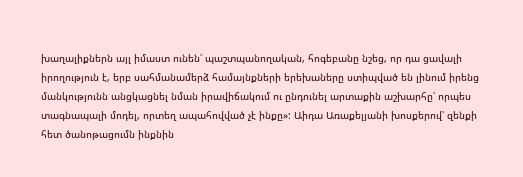խաղալիքներն այլ իմաստ ունեն՝ պաշտպանողական, հոգեբանը նշեց, որ դա ցավալի իրողություն է, երբ սահմանամերձ համայնքների երեխաները ստիպված են լինում իրենց մանկությունն անցկացնել նման իրավիճակում ու ընդունել արտաքին աշխարհը՝ որպես տագնապալի մոդել, որտեղ ապահովված չէ ինքը»: Աիդա Առաքելյանի խոսքերով՝ զենքի հետ ծանոթացումն ինքնին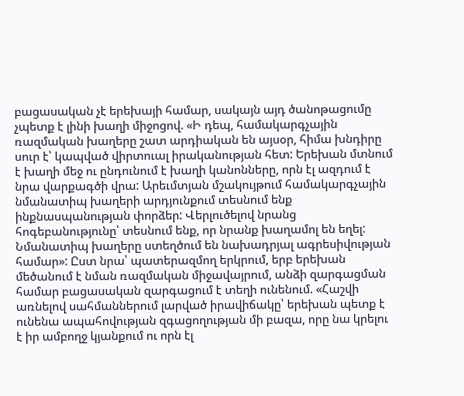բացասական չէ երեխայի համար, սակայն այդ ծանոթացումը չպետք է լինի խաղի միջոցով. «Ի դեպ, համակարգչային ռազմական խաղերը շատ արդիական են այսօր, հիմա խնդիրը սուր է՝ կապված վիրտուալ իրականության հետ: Երեխան մտնում է խաղի մեջ ու ընդունում է խաղի կանոնները, որն էլ ազդում է նրա վարքագծի վրա: Արեւմտյան մշակույթում համակարգչային նմանատիպ խաղերի արդյունքում տեսնում ենք ինքնասպանության փորձեր: Վերլուծելով նրանց հոգեբանությունը՝ տեսնում ենք, որ նրանք խաղամոլ են եղել: Նմանատիպ խաղերը ստեղծում են նախադրյալ ագրեսիվության համար»: Ըստ նրա՝ պատերազմող երկրում, երբ երեխան մեծանում է նման ռազմական միջավայրում, անձի զարգացման համար բացասական զարգացում է տեղի ունենում. «Հաշվի առնելով սահմաններում լարված իրավիճակը՝ երեխան պետք է ունենա ապահովության զգացողության մի բազա, որը նա կրելու է իր ամբողջ կյանքում ու որն էլ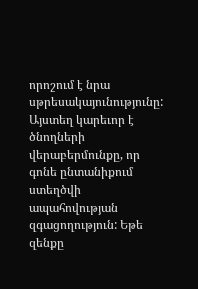որոշում է նրա սթրեսակայունությունը: Այստեղ կարեւոր է ծնողների վերաբերմունքը, որ գոնե ընտանիքում ստեղծվի ապահովության զգացողություն: Եթե զենքը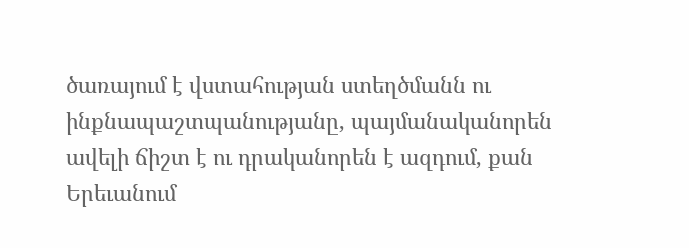ծառայում է վստահության ստեղծմանն ու ինքնապաշտպանությանը, պայմանականորեն ավելի ճիշտ է ու դրականորեն է ազդում, քան Երեւանում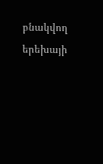բնակվող երեխայի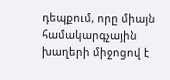դեպքում, որը միայն համակարգչային խաղերի միջոցով է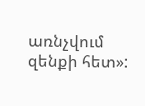առնչվում զենքի հետ»: